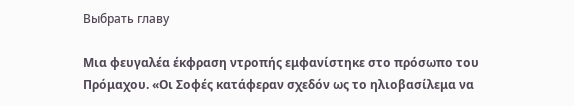Выбрать главу

Μια φευγαλέα έκφραση ντροπής εμφανίστηκε στο πρόσωπο του Πρόμαχου. «Οι Σοφές κατάφεραν σχεδόν ως το ηλιοβασίλεμα να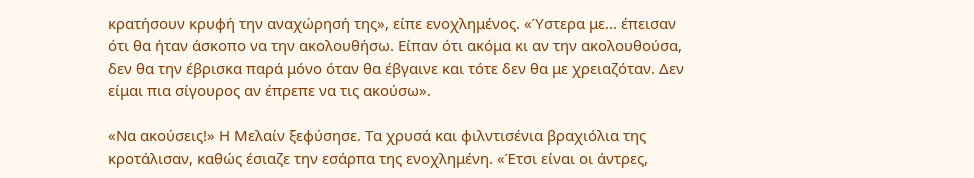κρατήσουν κρυφή την αναχώρησή της», είπε ενοχλημένος. «Ύστερα με... έπεισαν ότι θα ήταν άσκοπο να την ακολουθήσω. Είπαν ότι ακόμα κι αν την ακολουθούσα, δεν θα την έβρισκα παρά μόνο όταν θα έβγαινε και τότε δεν θα με χρειαζόταν. Δεν είμαι πια σίγουρος αν έπρεπε να τις ακούσω».

«Να ακούσεις!» Η Μελαίν ξεφύσησε. Τα χρυσά και φιλντισένια βραχιόλια της κροτάλισαν, καθώς έσιαζε την εσάρπα της ενοχλημένη. «Έτσι είναι οι άντρες,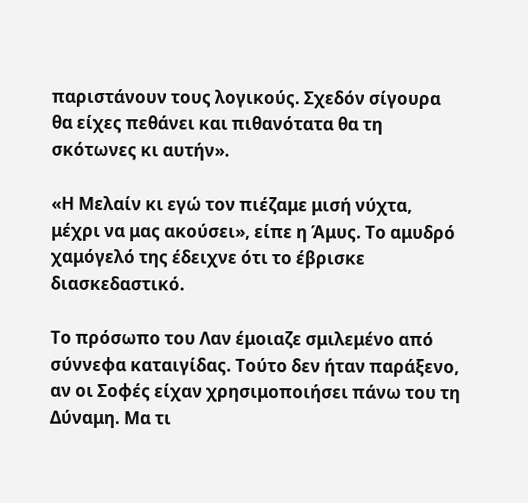παριστάνουν τους λογικούς. Σχεδόν σίγουρα θα είχες πεθάνει και πιθανότατα θα τη σκότωνες κι αυτήν».

«Η Μελαίν κι εγώ τον πιέζαμε μισή νύχτα, μέχρι να μας ακούσει», είπε η Άμυς. Το αμυδρό χαμόγελό της έδειχνε ότι το έβρισκε διασκεδαστικό.

Το πρόσωπο του Λαν έμοιαζε σμιλεμένο από σύννεφα καταιγίδας. Τούτο δεν ήταν παράξενο, αν οι Σοφές είχαν χρησιμοποιήσει πάνω του τη Δύναμη. Μα τι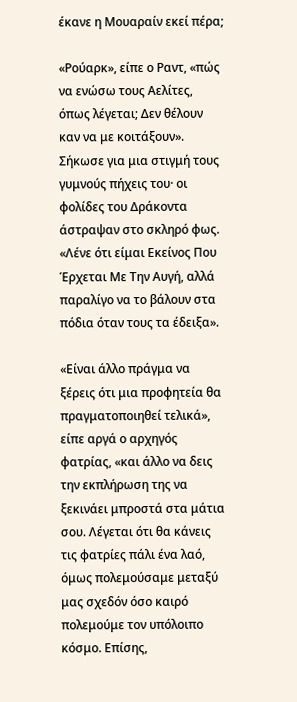έκανε η Μουαραίν εκεί πέρα;

«Ρούαρκ», είπε ο Ραντ, «πώς να ενώσω τους Αελίτες, όπως λέγεται; Δεν θέλουν καν να με κοιτάξουν». Σήκωσε για μια στιγμή τους γυμνούς πήχεις του· οι φολίδες του Δράκοντα άστραψαν στο σκληρό φως. «Λένε ότι είμαι Εκείνος Που Έρχεται Με Την Αυγή, αλλά παραλίγο να το βάλουν στα πόδια όταν τους τα έδειξα».

«Είναι άλλο πράγμα να ξέρεις ότι μια προφητεία θα πραγματοποιηθεί τελικά», είπε αργά ο αρχηγός φατρίας, «και άλλο να δεις την εκπλήρωση της να ξεκινάει μπροστά στα μάτια σου. Λέγεται ότι θα κάνεις τις φατρίες πάλι ένα λαό, όμως πολεμούσαμε μεταξύ μας σχεδόν όσο καιρό πολεμούμε τον υπόλοιπο κόσμο. Επίσης,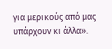για μερικούς από μας υπάρχουν κι άλλα».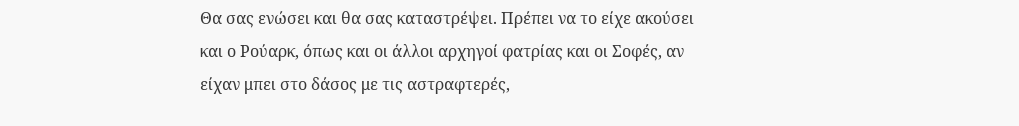Θα σας ενώσει και θα σας καταστρέψει. Πρέπει να το είχε ακούσει και ο Ρούαρκ, όπως και οι άλλοι αρχηγοί φατρίας και οι Σοφές, αν είχαν μπει στο δάσος με τις αστραφτερές,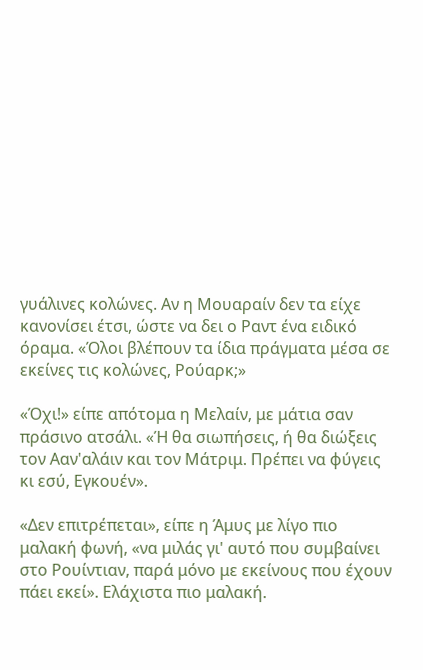γυάλινες κολώνες. Αν η Μουαραίν δεν τα είχε κανονίσει έτσι, ώστε να δει ο Ραντ ένα ειδικό όραμα. «Όλοι βλέπουν τα ίδια πράγματα μέσα σε εκείνες τις κολώνες, Ρούαρκ;»

«Όχι!» είπε απότομα η Μελαίν, με μάτια σαν πράσινο ατσάλι. «Ή θα σιωπήσεις, ή θα διώξεις τον Ααν'αλάιν και τον Μάτριμ. Πρέπει να φύγεις κι εσύ, Εγκουέν».

«Δεν επιτρέπεται», είπε η Άμυς με λίγο πιο μαλακή φωνή, «να μιλάς γι' αυτό που συμβαίνει στο Ρουίντιαν, παρά μόνο με εκείνους που έχουν πάει εκεί». Ελάχιστα πιο μαλακή.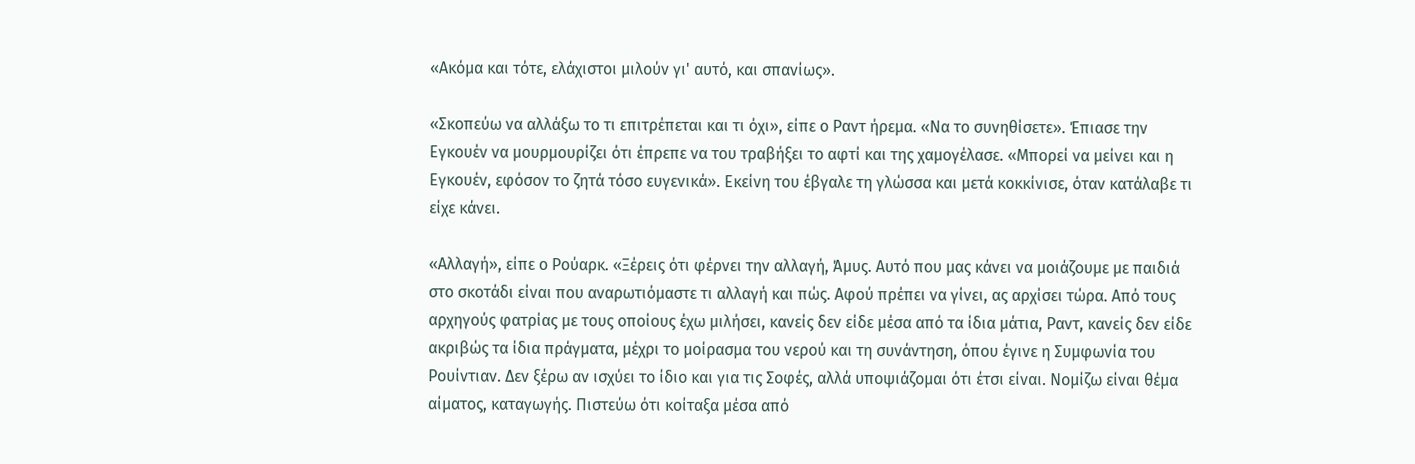«Ακόμα και τότε, ελάχιστοι μιλούν γι' αυτό, και σπανίως».

«Σκοπεύω να αλλάξω το τι επιτρέπεται και τι όχι», είπε ο Ραντ ήρεμα. «Να το συνηθίσετε». Έπιασε την Εγκουέν να μουρμουρίζει ότι έπρεπε να του τραβήξει το αφτί και της χαμογέλασε. «Μπορεί να μείνει και η Εγκουέν, εφόσον το ζητά τόσο ευγενικά». Εκείνη του έβγαλε τη γλώσσα και μετά κοκκίνισε, όταν κατάλαβε τι είχε κάνει.

«Αλλαγή», είπε ο Ρούαρκ. «Ξέρεις ότι φέρνει την αλλαγή, Άμυς. Αυτό που μας κάνει να μοιάζουμε με παιδιά στο σκοτάδι είναι που αναρωτιόμαστε τι αλλαγή και πώς. Αφού πρέπει να γίνει, ας αρχίσει τώρα. Από τους αρχηγούς φατρίας με τους οποίους έχω μιλήσει, κανείς δεν είδε μέσα από τα ίδια μάτια, Ραντ, κανείς δεν είδε ακριβώς τα ίδια πράγματα, μέχρι το μοίρασμα του νερού και τη συνάντηση, όπου έγινε η Συμφωνία του Ρουίντιαν. Δεν ξέρω αν ισχύει το ίδιο και για τις Σοφές, αλλά υποψιάζομαι ότι έτσι είναι. Νομίζω είναι θέμα αίματος, καταγωγής. Πιστεύω ότι κοίταξα μέσα από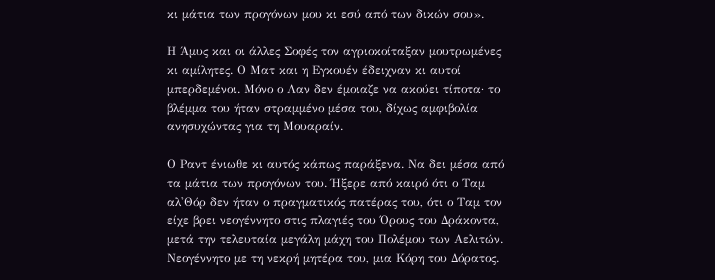κι μάτια των προγόνων μου κι εσύ από των δικών σου».

Η Άμυς και οι άλλες Σοφές τον αγριοκοίταξαν μουτρωμένες κι αμίλητες. Ο Ματ και η Εγκουέν έδειχναν κι αυτοί μπερδεμένοι. Μόνο ο Λαν δεν έμοιαζε να ακούει τίποτα· το βλέμμα του ήταν στραμμένο μέσα του, δίχως αμφιβολία ανησυχώντας για τη Μουαραίν.

Ο Ραντ ένιωθε κι αυτός κάπως παράξενα. Να δει μέσα από τα μάτια των προγόνων του. Ήξερε από καιρό ότι ο Ταμ αλ'Θόρ δεν ήταν ο πραγματικός πατέρας του, ότι ο Ταμ τον είχε βρει νεογέννητο στις πλαγιές του Όρους του Δράκοντα, μετά την τελευταία μεγάλη μάχη του Πολέμου των Αελιτών. Νεογέννητο με τη νεκρή μητέρα του, μια Κόρη του Δόρατος.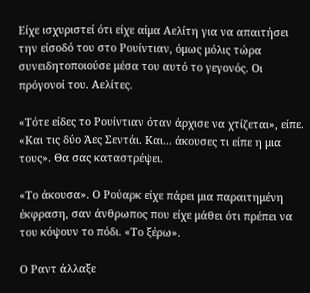Είχε ισχυριστεί ότι είχε αίμα Αελίτη για να απαιτήσει την είσοδό του στο Ρουίντιαν, όμως μόλις τώρα συνειδητοποιούσε μέσα του αυτό το γεγονός. Οι πρόγονοί του. Αελίτες.

«Τότε είδες το Ρουίντιαν όταν άρχισε να χτίζεται», είπε. «Και τις δύο Άες Σεντάι. Και... άκουσες τι είπε η μια τους». Θα σας καταστρέψει.

«Το άκουσα». Ο Ρούαρκ είχε πάρει μια παραιτημένη έκφραση, σαν άνθρωπος που είχε μάθει ότι πρέπει να του κόψουν το πόδι. «Το ξέρω».

Ο Ραντ άλλαξε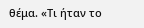θέμα. «Τι ήταν το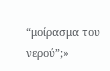“μοίρασμα του νερού”;»